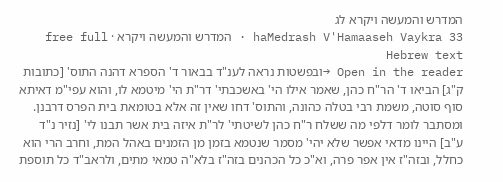המדרש והמעשה ויקרא לג
haMedrash V'Hamaaseh Vaykra 33 · המדרש והמעשה ויקרא · free full Hebrew text
Open in the reader →ובפשטות נראה לענ"ד בבאור ד' הספרא דהנה התוס' [כתובות ק"ג] הביאו ד' הר"ח כהן, שאמר אילו הי' באשכבתי' דר"ת הי' מיטמא לו, והוא עפי"מ דאיתא סוף סוטה, משמת רבי בטלה כהונה, והתוס' דחו שאין זה אלא בטומאת בית הפרס דרבנן. ומסתבר לומר דלפי מה ששלח ר"ח כהן לשיטתי' לר"ת איזה בית אשר תבנו לי' [נזיר נ"ד ע"ב] היינו מדאי אפשר שלא יהי' מסמר שנטמא בזמן מן הזמנים באהל המת, וחרב הרי הוא כחלל, ובזה"ז אין אפר פרה, וא"כ כל הכהנים בזה"ז בלא"ה טמאי מתים, ולראב"ד כל תוספת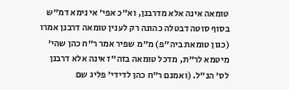טומאה אינה אלא מדרבנן, וא"כ אפי' אי נימא דמ"ש בסוף סוטה דבטלה כהונה רק לענין טומאה דרבנן אמרו (כגון טומאת ביה"פ) מ"מ שפיר אמר ר"ח כהן שהי' מיטמא לר"ת, מדכל טומאה בזה"ז אינה אלא דרבנן לס' הנ"ל. (ואמנם ר"ח כהן לדידי' פליג שם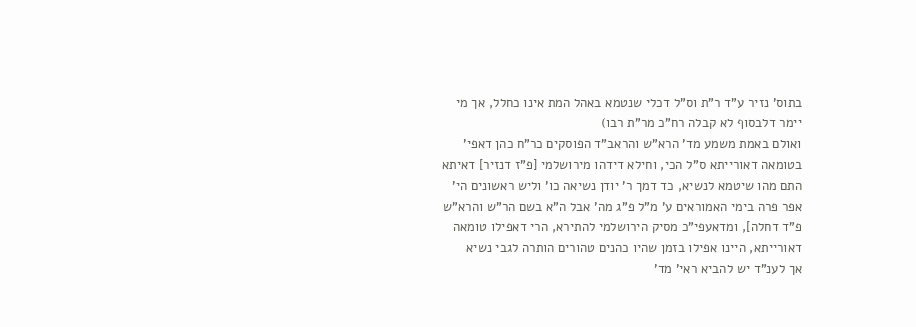בתוס' נזיר ע"ד ר"ת וס"ל דכלי שנטמא באהל המת אינו כחלל, אך מי יימר דלבסוף לא קבלה רח"כ מר"ת רבו)
ואולם באמת משמע מד' הרא"ש והראב"ד הפוסקים כר"ח כהן דאפי' בטומאה דאורייתא ס"ל הכי, וחילא דידהו מירושלמי [פ"ז דנזיר] דאיתא התם מהו שיטמא לנשיא, כד דמך ר' יודן נשיאה כו' וליש ראשונים הי' אפר פרה בימי האמוראים ע' מ"ל פ"ג מה' אבל ה"א בשם הר"ש והרא"ש פ"ד דחלה], ומדאעפי"כ מסיק הירושלמי להתירא, הרי דאפילו טומאה דאורייתא, היינו אפילו בזמן שהיו כהנים טהורים הותרה לגבי נשיא
אך לענ"ד יש להביא ראי' מד'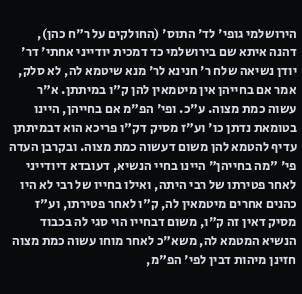הירושלמי גופי' לד' התוס' (החולקים על ר"ח כהן), דהנה איתא שם בירושלמי כד דמכית יודייני אחתי' דר' יודן נשיאה שלח ר' חנינא לר' מנא שיטמא לה, לא סלק, אמר אם בחייהן אין מיטמאין להן ק"ו במיתתן. א"ר עשוה כמת מצוה. ע"כ. ופי' הפ"מ אם בחייהן, היינו בטומאת נדתן כו' וע"ז מסיק דק"ו פריכא הוא דבמיתתן עדיף להטמא להן משום דעשוה כמת מצוה. ובקרבן העדה פי' "מה בחייהן" היינו בחיי הנשיא, דעובדא דיודייני לאחר פטירתו של רבי היתה, ואילו בחייו של רבי לא היו כהנים אחרים מיטמאין לה, ק"ו לאחר פטירתו, וע"ז מסיק דאין זה ק"ו, משום דבחייו הוי סגי לה בכבוד הנשיא המטמא לה, משא"כ לאחר מוחו עשוה כמת מצוה
חזינן מיהות דבין לפי' הפ"מ,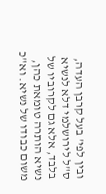ובין לפי' בעל קרבן העדה, ס"ל לירושלמי דלא לנשיא בלבד, אלא גם לקרוביו של נשיא הותרה טומאת כהן, משום כבודו של נשיא. וא"כ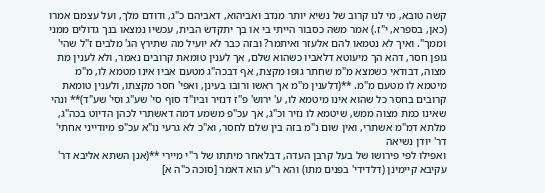קשה טובא, מי לנו קרוב של נשיא יותר מנדב ואביהוא, דאביהם כ"ג, ודודם מלך, ועל עצמם אמרו (כאן, בספרא, י"ז.) אמר משה כסבור הייתי בי או בך יתקדש הבית, עכשיו נמצאו בנך גדולים ממני וממך". ואיך לא נטמאו להם אלעזר ואיתמר? ובזה כבר לא יועיל מה שתירץ הג' מלבים ז"ל שהי' גופן חסר, דהא הך מיעוטא דלאביו כשהוא שלם, אך לענין טומאת קרובים נאמר, ולא לענין מת מצוה, דבודאי כשמצא מ"מ שחתר גופו מקצת, אף דבכה"ג מטעם אביו אינו מטמא לו, מ"מ מיטמא לו מטעם מ"מ. **(דלענין מ"מ אך ראשו ורובו בעינן, ואפי' חסר מקצתו, ולענין טומאת קרובים בחסר כל שהוא אינו מיטמא לו, ע' ירוש' פ"ז דנזיר וביו"ד סוף סי' שע"ג וסי' שע"ד)** ונהי שאינו כמת מצוה ממש, שיטמא לו נזיר וכ"ג, אך עכ"פ משמע דמה דאשתרי לכהן הדיוט בכה"ג, מלתא דמ"מ אשתרי, ואין שום נ"מ בזה בין שלם לחסר, וא"כ לא גרעי נו"א עכ"פ מיודייני אחתי' דר' יודן נשיאה
ואפילו לפי פירושו של בעל קרבן העדה, דבלאחר מיתתו של ר"י מיירי **(אנן השתא אליבא דר' עקיבא קיימינן (דלדידי' בפנים מתו) והא ר"ע הוא דאמר [סוכה כ"ה א]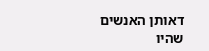דאותן האנשים שהיו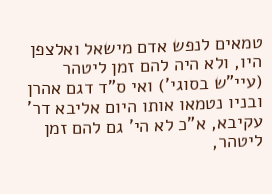טמאים לנפש אדם מישאל ואלצפן היו, ולא היה להם זמן ליטהר (עיי"ש בסוגי') ואי ס"ד דגם אהרן ובניו נטמאו אותו היום אליבא דר' עקיבא, א"כ לא הי' גם להם זמן ליטהר,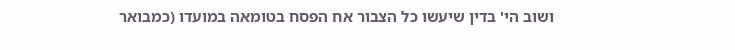ושוב הי' בדין שיעשו כל הצבור אח הפסח בטומאה במועדו (כמבואר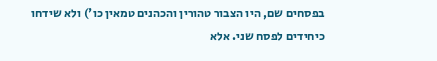בפסחים שם, היו הצבור טהורין והכהנים טמאין כו') ולא שידחו כיחידים לפסח שני. אלא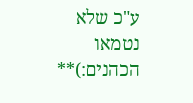ע"כ שלא נטמאו הכהנים:)**